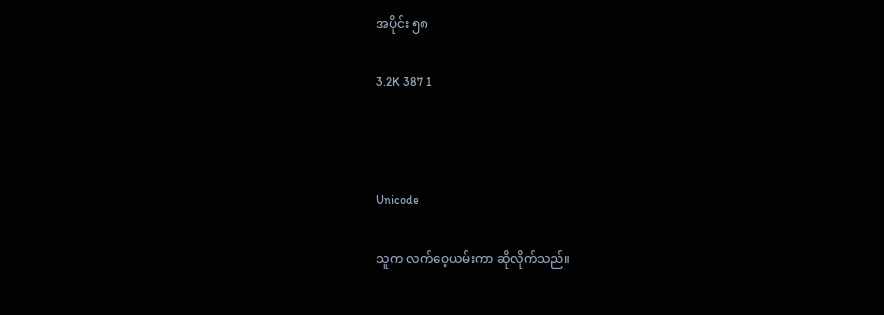အပိုင်း ၅၈

3.2K 387 1



Unicode

သူက လက်ဝေ့ယမ်းကာ ဆိုလိုက်သည်။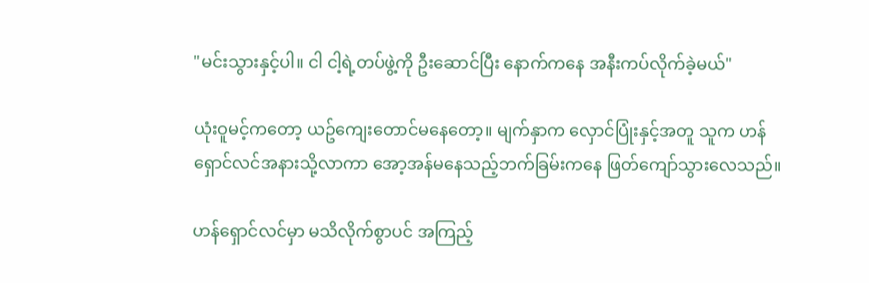"မင်းသွားနှင့်ပါ။ ငါ ငါ့ရဲ့တပ်ဖွဲ့ကို ဦးဆောင်ပြီး နောက်ကနေ အနီးကပ်လိုက်ခဲ့မယ်"

ယုံးဝူမင့်ကတော့ ယဥ်ကျေးတောင်မနေတော့။ မျက်နှာက လှောင်ပြုံးနှင့်အတူ သူက ဟန်ရှောင်လင်အနားသို့လာကာ အော့အန်မနေသည့်ဘက်ခြမ်းကနေ ဖြတ်ကျော်သွားလေသည်။

ဟန်ရှောင်လင်မှာ မသိလိုက်စွာပင် အကြည့်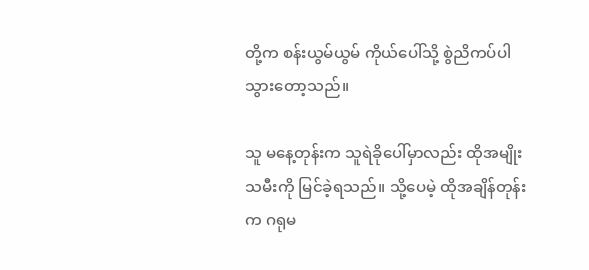တို့က စန်းယွမ်ယွမ် ကိုယ်ပေါ်သို့ စွဲညိကပ်ပါသွားတော့သည်။

သူ မနေ့တုန်းက သူရဲခိုပေါ်မှာလည်း ထိုအမျိုးသမီးကို မြင်ခဲ့ရသည်။ သို့ပေမဲ့ ထိုအချိန်တုန်းက ဂရုမ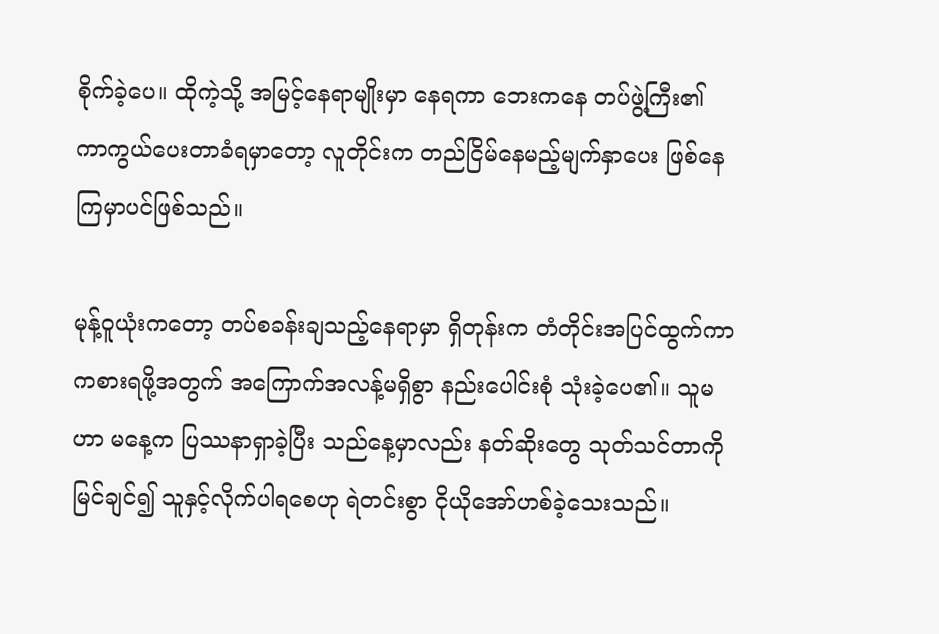စိုက်ခဲ့ပေ။ ထိုကဲ့သို့ အမြင့်နေရာမျိုးမှာ နေရကာ ဘေးကနေ တပ်ဖွဲ့ကြီး၏ ကာကွယ်ပေးတာခံရမှာတော့ လူတိုင်းက တည်ငြိမ်နေမည့်မျက်နှာပေး ဖြစ်နေကြမှာပင်ဖြစ်သည်။

မုန့်ဝူယုံးကတော့ တပ်စခန်းချသည့်နေရာမှာ ရှိတုန်းက တံတိုင်းအပြင်ထွက်ကာ ကစားရဖို့အတွက် အကြောက်အလန့်မရှိစွာ နည်းပေါင်းစုံ သုံးခဲ့ပေ၏။ သူမဟာ မနေ့က ပြဿနာရှာခဲ့ပြီး သည်နေ့မှာလည်း နတ်ဆိုးတွေ သုတ်သင်တာကို မြင်ချင်၍ သူနှင့်လိုက်ပါရစေဟု ရဲတင်းစွာ ငိုယိုအော်ဟစ်ခဲ့သေးသည်။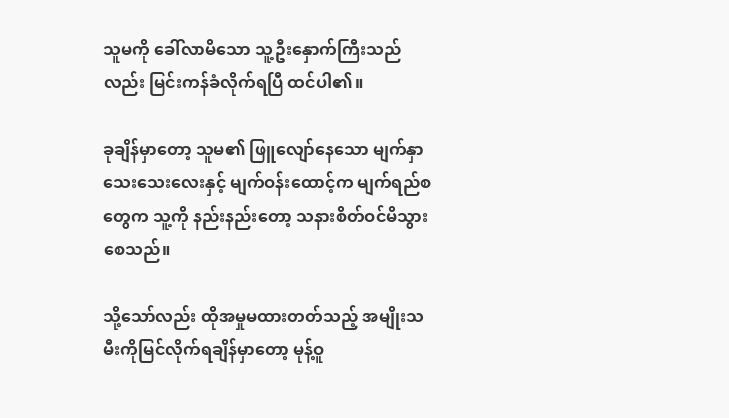သူမကို ခေါ်လာမိသော သူ့ဦးနှောက်ကြီးသည်လည်း မြင်းကန်ခံလိုက်ရပြီ ထင်ပါ၏။

ခုချိန်မှာတော့ သူမ၏ ဖြူလျော်နေသော မျက်နှာသေးသေးလေးနှင့် မျက်ဝန်းထောင့်က မျက်ရည်စတွေက သူ့ကို နည်းနည်းတော့ သနားစိတ်ဝင်မိသွားစေသည်။

သို့သော်လည်း ထိုအမှုမထားတတ်သည့် အမျိုးသမီးကိုမြင်လိုက်ရချိန်မှာတော့ မုန့်ဝူ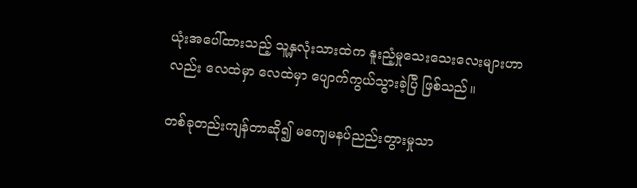ယုံးအပေါ်ထားသည့် သူ့နှလုံးသားထဲက နူးညံ့မှုသေးသေးလေးများဟာလည်း လေထဲမှာ လေထဲမှာ ပျောက်ကွယ်သွားခဲ့ပြီ ဖြစ်သည်။

တစ်ခုတည်းကျန်တာဆို၍ မကျေမနပ်ညည်းတွားမှုသာ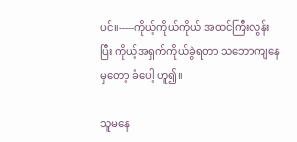ပင်။-----ကိုယ့်ကိုယ်ကိုယ် အထင်ကြီးလွန်းပြီး ကိုယ့်အရှက်ကိုယ်ခွဲရတာ သဘောကျနေမှတော့ ခံပေါ့ ဟူ၍။

သူမနေ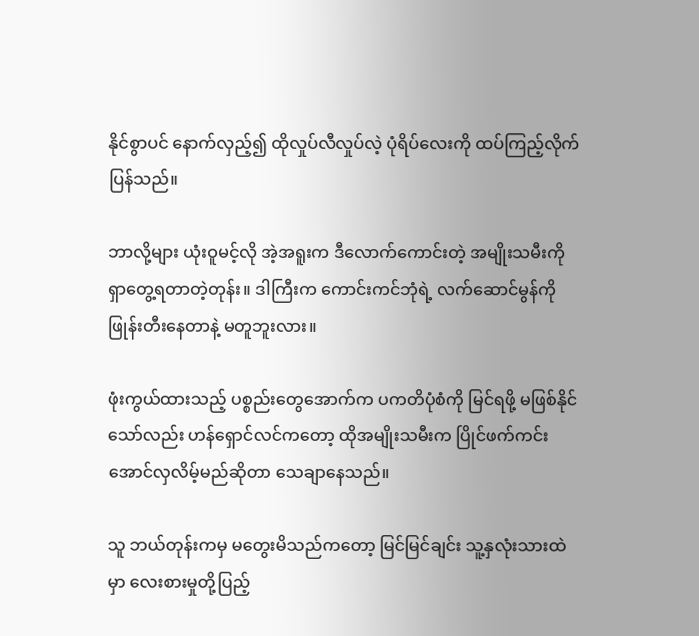နိုင်စွာပင် နောက်လှည့်၍ ထိုလှုပ်လီလှုပ်လဲ့ ပုံရိပ်လေးကို ထပ်ကြည့်လိုက်ပြန်သည်။

ဘာလို့များ ယုံးဝူမင့်လို အဲ့အရူးက ဒီလောက်ကောင်းတဲ့ အမျိုးသမီးကို ရှာတွေ့ရတာတဲ့တုန်း။ ဒါကြီးက ကောင်းကင်ဘုံရဲ့ လက်ဆောင်မွန်ကို ဖြုန်းတီးနေတာနဲ့ မတူဘူးလား။

ဖုံးကွယ်ထားသည့် ပစ္စည်းတွေအောက်က ပကတိပုံစံကို မြင်ရဖို့ မဖြစ်နိုင်သော်လည်း ဟန်ရှောင်လင်ကတော့ ထိုအမျိုးသမီးက ပြိုင်ဖက်ကင်းအောင်လှလိမ့်မည်ဆိုတာ သေချာနေသည်။

သူ ဘယ်တုန်းကမှ မတွေးမိသည်ကတော့ မြင်မြင်ချင်း သူ့နှလုံးသားထဲမှာ လေးစားမှုတို့ပြည့်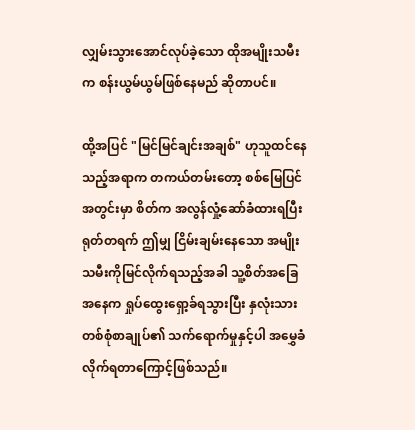လျှမ်းသွားအောင်လုပ်ခဲ့သော ထိုအမျိုးသမီးက စန်းယွမ်ယွမ်ဖြစ်နေမည် ဆိုတာပင်။

ထို့အပြင် "မြင်မြင်ချင်းအချစ်" ဟုသူထင်နေသည့်အရာက တကယ်တမ်းတော့ စစ်မြေပြင်အတွင်းမှာ စိတ်က အလွန်လှုံ့ဆော်ခံထားရပြီး ရုတ်တရက် ဤမျှ ငြိမ်းချမ်းနေသော အမျိုးသမီးကိုမြင်လိုက်ရသည့်အခါ သူ့စိတ်အခြေအနေက ရှုပ်ထွေးရှော့ခ်ရသွားပြီး နှလုံးသားတစ်စုံစာချုပ်၏ သက်ရောက်မှုနှင့်ပါ အမွှေခံလိုက်ရတာကြောင့်ဖြစ်သည်။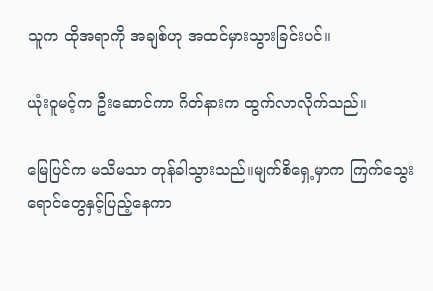သူက ထိုအရာကို အချစ်ဟု အထင်မှားသွားခြင်းပင်။

ယုံးဝူမင့်က ဦးဆောင်ကာ ဂိတ်နားက ထွက်လာလိုက်သည်။

မြေပြင်က မသိမသာ တုန်ခါသွားသည်။မျက်စိရှေ့မှာက ကြက်သွေးရောင်တွေနှင့်ပြည့်နေကာ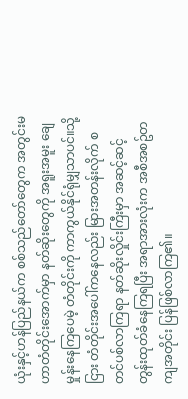ယုံးနှင့်ဟန်ပြည်နယ်က စစ်သည်တော်တွေက အတွင်းမဟာတံတိုင်းအောက်မှာ နတ်ဆိုးတွေကို အရူးအမူး ချေမှုန်းနေကြပေမဲ့ တံတိုင်းကို ကာကွယ်နိုင်ရုံမျှသာပင်။သို့ငြား တံတိုင်းအပေါ်ကနေလည်း မြားအတန်းလိုက် စတင်ပစ်လာကြရာ နတ်ဆိုးလှိုင်းကြီးမှာ အဆင့်ဆင့် တွန်းထုတ်ခံနေကြရပြီး အရာအားလုံးက အစီအစဥ်တကျအတိုင်း ပြန်ဖြစ်လာကြ၏။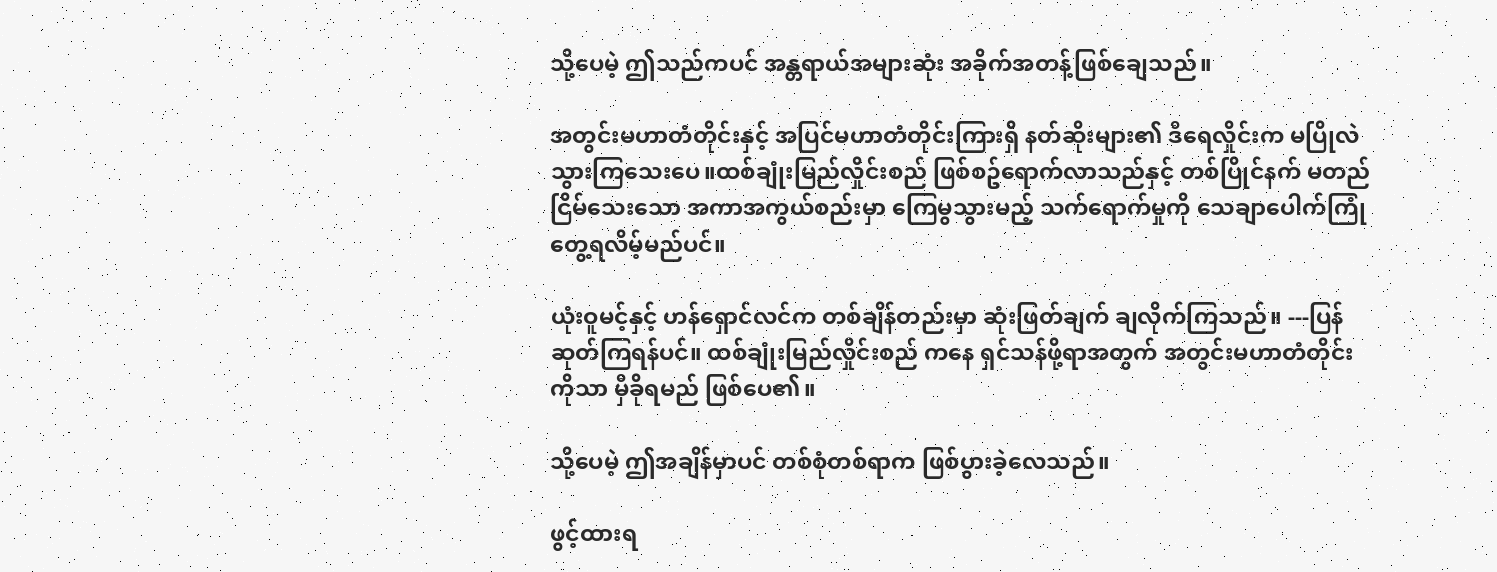သို့ပေမဲ့ ဤသည်ကပင် အန္တရာယ်အများဆုံး အခိုက်အတန့်ဖြစ်ချေသည်။

အတွင်းမဟာတံတိုင်းနှင့် အပြင်မဟာတံတိုင်းကြားရှိ နတ်ဆိုးများ၏ ဒီရေလှိုင်းက မပြိုလဲသွားကြသေးပေ။ထစ်ချုံးမြည်လှိုင်းစည် ဖြစ်စဥ်ရောက်လာသည်နှင့် တစ်ပြိုင်နက် မတည်ငြိမ်သေးသော အကာအကွယ်စည်းမှာ ကြေမွသွားမည့် သက်ရောက်မှုကို သေချာပေါက်ကြုံတွေ့ရလိမ့်မည်ပင်။

ယုံးဝူမင့်နှင့် ဟန်ရှောင်လင်က တစ်ချိန်တည်းမှာ ဆုံးဖြတ်ချက် ချလိုက်ကြသည်။ ---ပြန်ဆုတ်ကြရန်ပင်။ ထစ်ချုံးမြည်လှိုင်းစည် ကနေ ရှင်သန်ဖို့ရာအတွက် အတွင်းမဟာတံတိုင်းကိုသာ မှီခိုရမည် ဖြစ်ပေ၏။

သို့ပေမဲ့ ဤအချိန်မှာပင် တစ်စုံတစ်ရာက ဖြစ်ပွားခဲ့လေသည်။

ဖွင့်ထားရ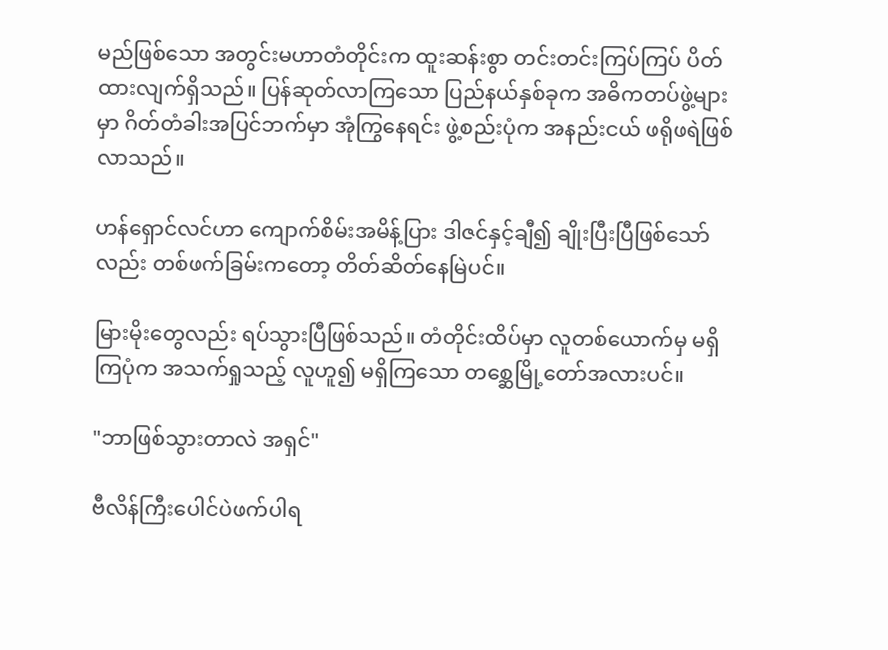မည်ဖြစ်သော အတွင်းမဟာတံတိုင်းက ထူးဆန်းစွာ တင်းတင်းကြပ်ကြပ် ပိတ်ထားလျက်ရှိသည်။ ပြန်ဆုတ်လာကြသော ပြည်နယ်နှစ်ခုက အဓိကတပ်ဖွဲ့များမှာ ဂိတ်တံခါးအပြင်ဘက်မှာ အုံကြွနေရင်း ဖွဲ့စည်းပုံက အနည်းငယ် ဖရိုဖရဲဖြစ်လာသည်။

ဟန်ရှောင်လင်ဟာ ကျောက်စိမ်းအမိန့်ပြား ဒါဇင်နှင့်ချီ၍ ချိုးပြီးပြီဖြစ်သော်လည်း တစ်ဖက်ခြမ်းကတော့ တိတ်ဆိတ်နေမြဲပင်။

မြားမိုးတွေလည်း ရပ်သွားပြီဖြစ်သည်။ တံတိုင်းထိပ်မှာ လူတစ်ယောက်မှ မရှိကြပုံက အသက်ရှုသည့် လူဟူ၍ မရှိကြသော တစ္ဆေမြို့တော်အလားပင်။

"ဘာဖြစ်သွားတာလဲ အရှင်"

ဗီလိန်ကြီးပေါင်ပဲဖက်ပါရ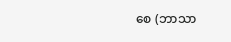စေ (ဘာသာ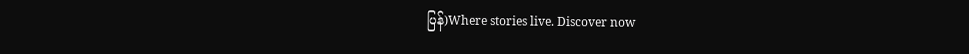ပြန်)Where stories live. Discover now